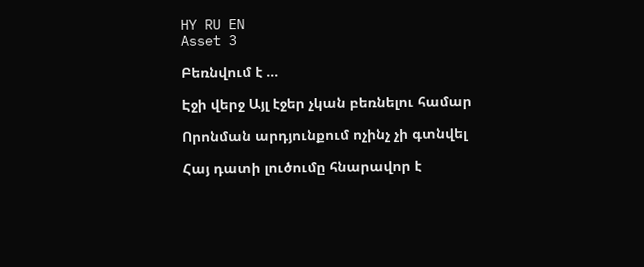HY RU EN
Asset 3

Բեռնվում է ...

Էջի վերջ Այլ էջեր չկան բեռնելու համար

Որոնման արդյունքում ոչինչ չի գտնվել

Հայ դատի լուծումը հնարավոր է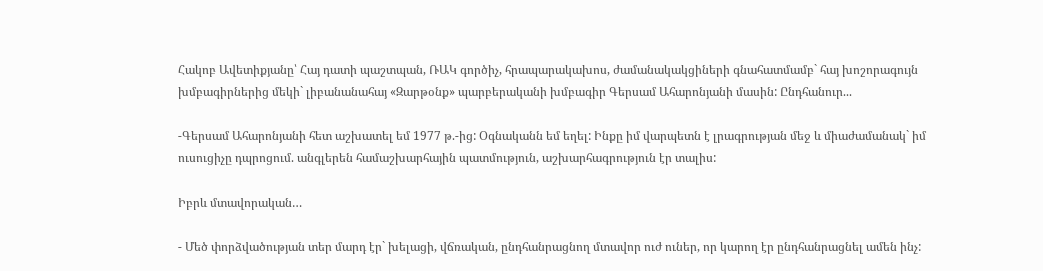Հակոբ Ավետիքյանը՝ Հայ դատի պաշտպան, ՌԱԿ գործիչ, հրապարակախոս, ժամանակակցիների գնահատմամբ` հայ խոշորագույն խմբագիրներից մեկի` լիբանանահայ «Զարթօնք» պարբերականի խմբագիր Գերսամ Ահարոնյանի մասին: Ընդհանուր...

-Գերսամ Ահարոնյանի հետ աշխատել եմ 1977 թ.-ից: Օգնականն եմ եղել: Ինքը իմ վարպետն է լրագրության մեջ և միաժամանակ` իմ ուսուցիչը դպրոցում. անգլերեն համաշխարհային պատմություն, աշխարհագրություն էր տալիս:

Իբրև մտավորական…

- Մեծ փորձվածության տեր մարդ էր` խելացի, վճռական, ընդհանրացնող մտավոր ուժ ուներ, որ կարող էր ընդհանրացնել ամեն ինչ: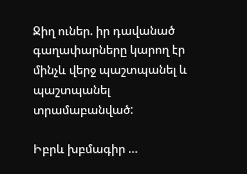Ջիղ ուներ. իր դավանած գաղափարները կարող էր մինչև վերջ պաշտպանել և պաշտպանել տրամաբանված:

Իբրև խբմագիր …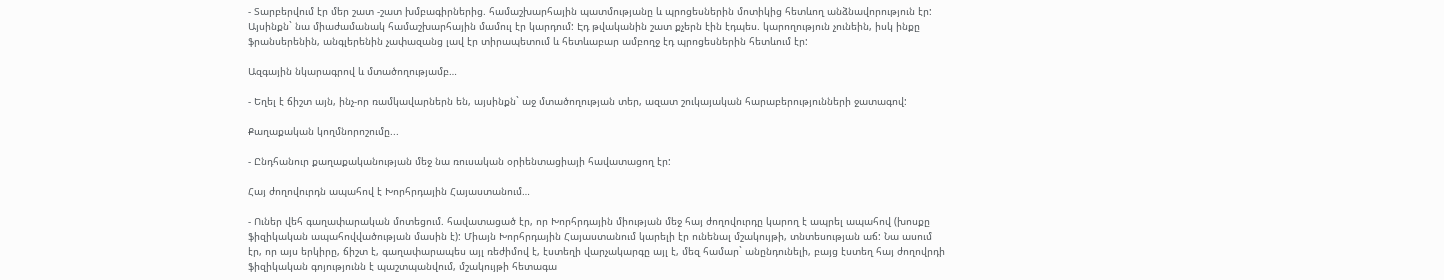- Տարբերվում էր մեր շատ -շատ խմբագիրներից. համաշխարհային պատմությանը և պրոցեսներին մոտիկից հետևող անձնավորություն էր: Այսինքն` նա միաժամանակ համաշխարհային մամուլ էր կարդում: Էդ թվականին շատ քչերն էին էդպես. կարողություն չունեին, իսկ ինքը ֆրանսերենին, անգլերենին չափազանց լավ էր տիրապետում և հետևաբար ամբողջ էդ պրոցեսներին հետևում էր:

Ազգային նկարագրով և մտածողությամբ…

- Եղել է ճիշտ այն, ինչ-որ ռամկավարներն են, այսինքն` աջ մտածողության տեր, ազատ շուկայական հարաբերությունների ջատագով:

Քաղաքական կողմնորոշումը...

- Ընդհանուր քաղաքականության մեջ նա ռուսական օրիենտացիայի հավատացող էր:

Հայ ժողովուրդն ապահով է Խորհրդային Հայաստանում…

- Ուներ վեհ գաղափարական մոտեցում. հավատացած էր, որ Խորհրդային միության մեջ հայ ժողովուրդը կարող է ապրել ապահով (խոսքը ֆիզիկական ապահովվածության մասին է): Միայն Խորհրդային Հայաստանում կարելի էր ունենալ մշակույթի, տնտեսության աճ: Նա ասում էր, որ այս երկիրը, ճիշտ է, գաղափարապես այլ ռեժիմով է, էստեղի վարչակարգը այլ է, մեզ համար` անընդունելի, բայց էստեղ հայ ժողովրդի ֆիզիկական գոյությունն է պաշտպանվում, մշակույթի հետագա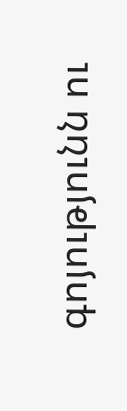գոյությունն ու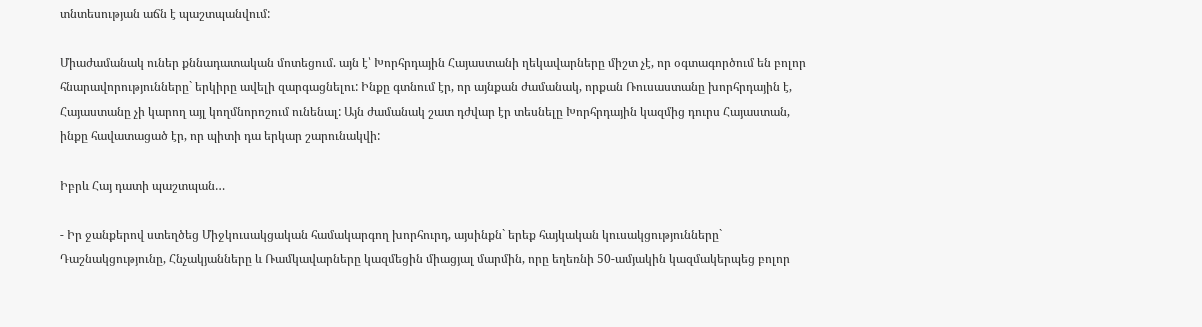տնտեսության աճն է պաշտպանվում:

Միաժամանակ ուներ քննադատական մոտեցում. այն է՝ Խորհրդային Հայաստանի ղեկավարները միշտ չէ, որ օգտագործում են բոլոր հնարավորությունները` երկիրը ավելի զարգացնելու: Ինքը գտնում էր, որ այնքան ժամանակ, որքան Ռուսաստանը խորհրդային է, Հայաստանը չի կարող այլ կողմնորոշում ունենալ: Այն ժամանակ շատ դժվար էր տեսնելը Խորհրդային կազմից դուրս Հայաստան, ինքը հավատացած էր, որ պիտի դա երկար շարունակվի:

Իբրև Հայ դատի պաշտպան…

- Իր ջանքերով ստեղծեց Միջկուսակցական համակարգող խորհուրդ, այսինքն` երեք հայկական կուսակցությունները` Դաշնակցությունը, Հնչակյանները և Ռամկավարները կազմեցին միացյալ մարմին, որը եղեռնի 50-ամյակին կազմակերպեց բոլոր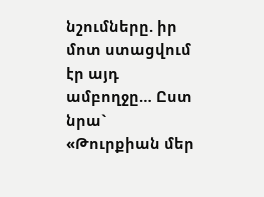նշումները. իր մոտ ստացվում էր այդ ամբողջը… Ըստ նրա` «Թուրքիան մեր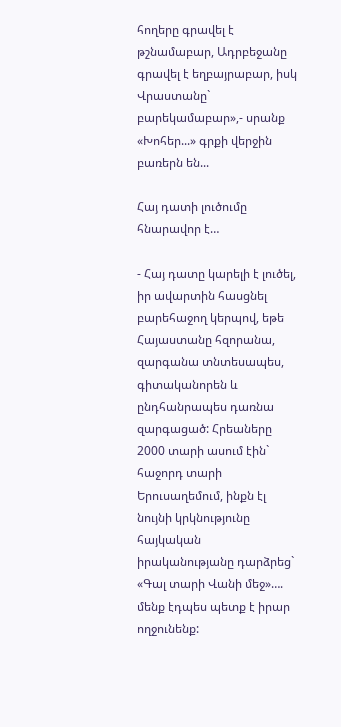հողերը գրավել է թշնամաբար, Ադրբեջանը գրավել է եղբայրաբար, իսկ Վրաստանը` բարեկամաբար»,- սրանք «Խոհեր...» գրքի վերջին բառերն են...

Հայ դատի լուծումը հնարավոր է…

- Հայ դատը կարելի է լուծել, իր ավարտին հասցնել բարեհաջող կերպով, եթե Հայաստանը հզորանա, զարգանա տնտեսապես, գիտականորեն և ընդհանրապես դառնա զարգացած: Հրեաները 2000 տարի ասում էին` հաջորդ տարի Երուսաղեմում, ինքն էլ նույնի կրկնությունը հայկական իրականությանը դարձրեց` «Գալ տարի Վանի մեջ»…. մենք էդպես պետք է իրար ողջունենք: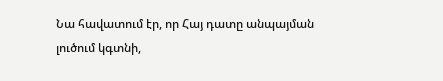Նա հավատում էր, որ Հայ դատը անպայման լուծում կգտնի,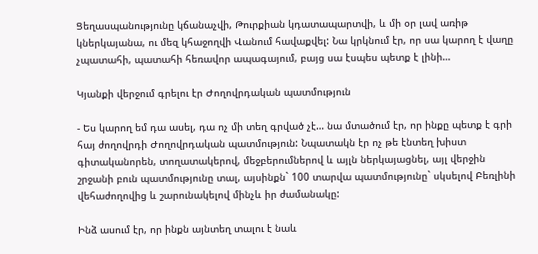Ցեղասպանությունը կճանաչվի, Թուրքիան կդատապարտվի, և մի օր լավ առիթ կներկայանա, ու մեզ կհաջողվի Վանում հավաքվել: Նա կրկնում էր, որ սա կարող է վաղը չպատահի, պատահի հեռավոր ապագայում, բայց սա էսպես պետք է լինի…

Կյանքի վերջում գրելու էր Ժողովրդական պատմություն

- Ես կարող եմ դա ասել, դա ոչ մի տեղ գրված չէ… նա մտածում էր, որ ինքը պետք է գրի հայ ժողովրդի Ժողովրդական պատմություն: Նպատակն էր ոչ թե էնտեղ խիստ գիտականորեն, տողատակերով, մեջբերումներով և այլն ներկայացնել, այլ վերջին շրջանի բուն պատմությունը տալ, այսինքն` 100 տարվա պատմությունը` սկսելով Բեռլինի վեհաժողովից և շարունակելով մինչև իր ժամանակը:

Ինձ ասում էր, որ ինքն այնտեղ տալու է նաև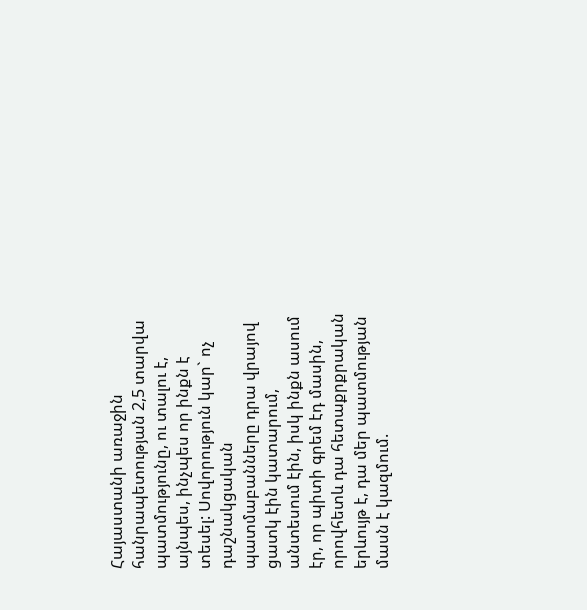Հայաստանի առաջին հանրապետության 2,5 տարվա պատմությունը, ու տալու է, այնպես, ինչպես որ ինքն է տեսել: Սովորություն կար` ոչ դաշնակցական պատմաբանները դրա վրայով ցատկ էին կատարում, անտեսում էին, իսկ ինքն ասում էր, որ պիտի գրեմ էդ մասին, որովհետև դա հետաքրքրական երևույթ է, դա մեր պատմության մասն է կազմում.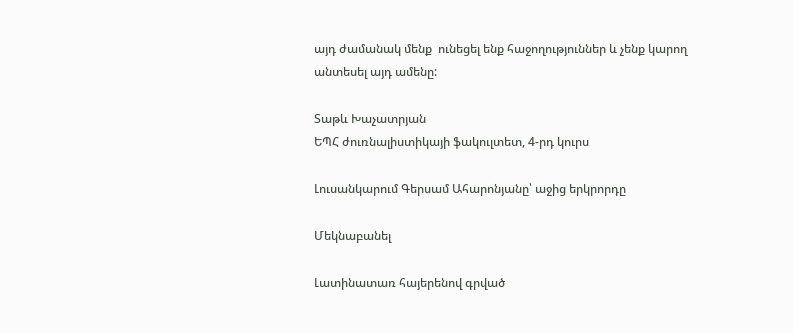այդ ժամանակ մենք  ունեցել ենք հաջողություններ և չենք կարող անտեսել այդ ամենը:

Տաթև Խաչատրյան
ԵՊՀ ժուռնալիստիկայի ֆակուլտետ, 4-րդ կուրս

Լուսանկարում Գերսամ Ահարոնյանը՝ աջից երկրորդը

Մեկնաբանել

Լատինատառ հայերենով գրված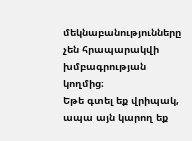մեկնաբանությունները չեն հրապարակվի խմբագրության կողմից։
Եթե գտել եք վրիպակ, ապա այն կարող եք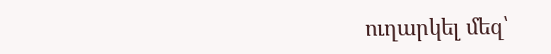ուղարկել մեզ՝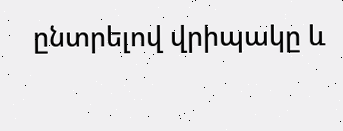ընտրելով վրիպակը և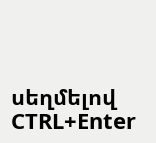սեղմելով CTRL+Enter